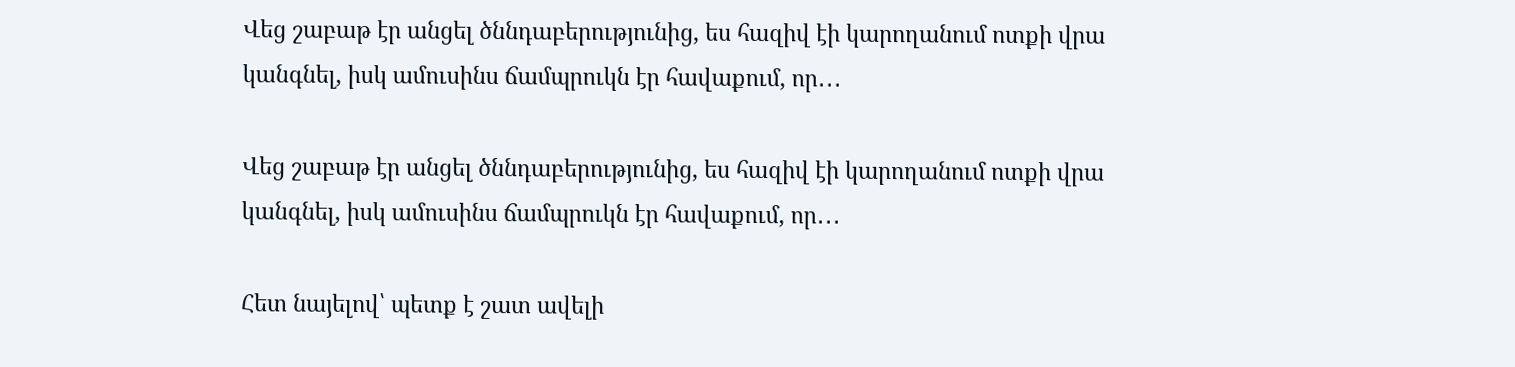Վեց շաբաթ էր անցել ծննդաբերությունից, ես հազիվ էի կարողանում ոտքի վրա կանգնել, իսկ ամուսինս ճամպրուկն էր հավաքում, որ․․․

Վեց շաբաթ էր անցել ծննդաբերությունից, ես հազիվ էի կարողանում ոտքի վրա կանգնել, իսկ ամուսինս ճամպրուկն էր հավաքում, որ․․․

Հետ նայելով՝ պետք է շատ ավելի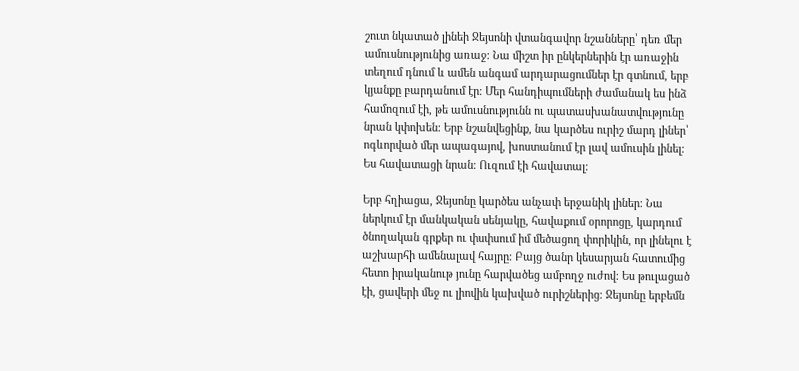շուտ նկատած լինեի Ջեյսոնի վտանգավոր նշանները՝ դեռ մեր ամուսնությունից առաջ։ Նա միշտ իր ընկերներին էր առաջին տեղում դնում և ամեն անգամ արդարացումներ էր գտնում, երբ կյանքը բարդանում էր։ Մեր հանդիպումների ժամանակ ես ինձ համոզում էի, թե ամուսնությունն ու պատասխանատվությունը նրան կփոխեն։ Երբ նշանվեցինք, նա կարծես ուրիշ մարդ լիներ՝ ոգևորված մեր ապագայով, խոստանում էր լավ ամուսին լինել։ Ես հավատացի նրան։ Ուզում էի հավատալ։

Երբ հղիացա, Ջեյսոնը կարծես անչափ երջանիկ լիներ։ Նա ներկում էր մանկական սենյակը, հավաքում օրորոցը, կարդում ծնողական գրքեր ու փսփսում իմ մեծացող փորիկին, որ լինելու է աշխարհի ամենալավ հայրը։ Բայց ծանր կեսարյան հատումից հետո իրականութ յունը հարվածեց ամբողջ ուժով։ Ես թուլացած էի, ցավերի մեջ ու լիովին կախված ուրիշներից։ Ջեյսոնը երբեմն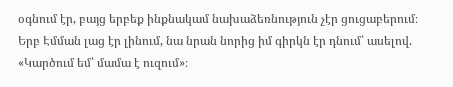օգնում էր, բայց երբեք ինքնակամ նախաձեռնություն չէր ցուցաբերում։ Երբ Էմման լաց էր լինում, նա նրան նորից իմ գիրկն էր դնում՝ ասելով. «Կարծում եմ՝ մամա է ուզում»։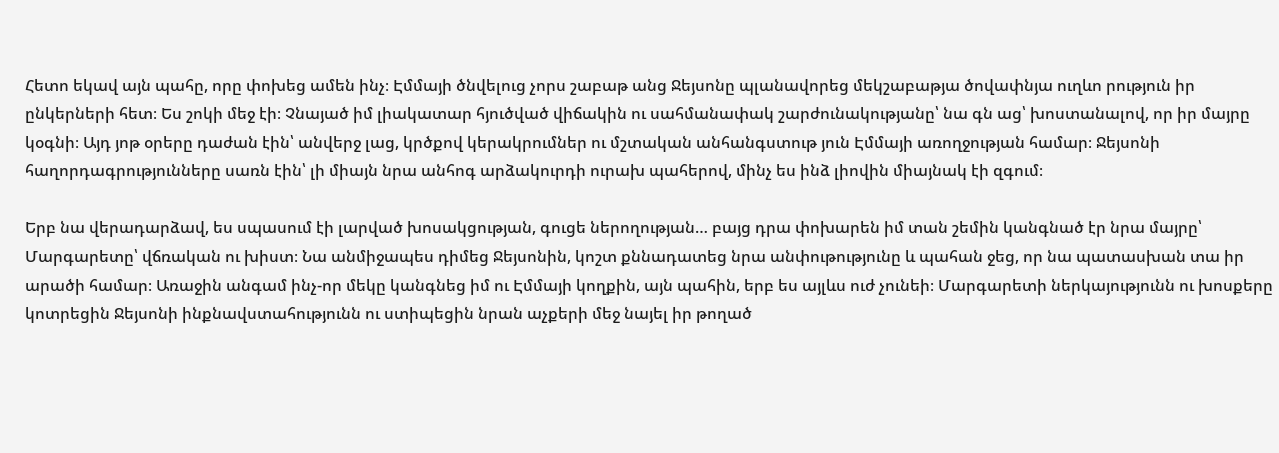Հետո եկավ այն պահը, որը փոխեց ամեն ինչ։ Էմմայի ծնվելուց չորս շաբաթ անց Ջեյսոնը պլանավորեց մեկշաբաթյա ծովափնյա ուղևո րություն իր ընկերների հետ։ Ես շոկի մեջ էի։ Չնայած իմ լիակատար հյուծված վիճակին ու սահմանափակ շարժունակությանը՝ նա գն աց՝ խոստանալով, որ իր մայրը կօգնի։ Այդ յոթ օրերը դաժան էին՝ անվերջ լաց, կրծքով կերակրումներ ու մշտական անհանգստութ յուն Էմմայի առողջության համար։ Ջեյսոնի հաղորդագրությունները սառն էին՝ լի միայն նրա անհոգ արձակուրդի ուրախ պահերով, մինչ ես ինձ լիովին միայնակ էի զգում։

Երբ նա վերադարձավ, ես սպասում էի լարված խոսակցության, գուցե ներողության… բայց դրա փոխարեն իմ տան շեմին կանգնած էր նրա մայրը՝ Մարգարետը՝ վճռական ու խիստ։ Նա անմիջապես դիմեց Ջեյսոնին, կոշտ քննադատեց նրա անփութությունը և պահան ջեց, որ նա պատասխան տա իր արածի համար։ Առաջին անգամ ինչ-որ մեկը կանգնեց իմ ու Էմմայի կողքին, այն պահին, երբ ես այլևս ուժ չունեի։ Մարգարետի ներկայությունն ու խոսքերը կոտրեցին Ջեյսոնի ինքնավստահությունն ու ստիպեցին նրան աչքերի մեջ նայել իր թողած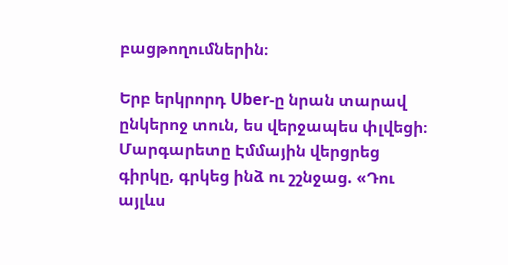բացթողումներին։

Երբ երկրորդ Uber-ը նրան տարավ ընկերոջ տուն, ես վերջապես փլվեցի։ Մարգարետը Էմմային վերցրեց գիրկը, գրկեց ինձ ու շշնջաց. «Դու այլևս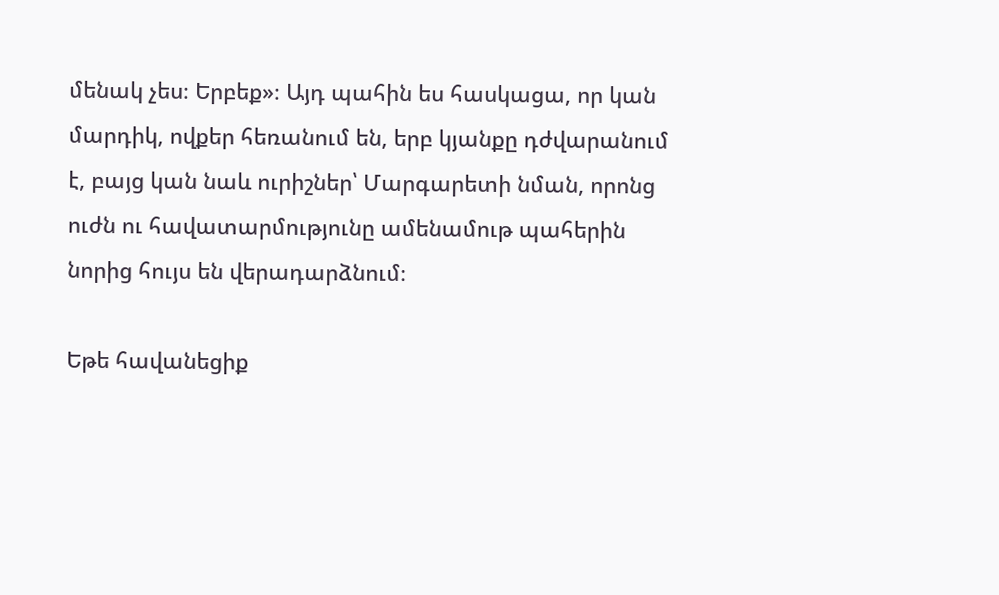մենակ չես։ Երբեք»։ Այդ պահին ես հասկացա, որ կան մարդիկ, ովքեր հեռանում են, երբ կյանքը դժվարանում է, բայց կան նաև ուրիշներ՝ Մարգարետի նման, որոնց ուժն ու հավատարմությունը ամենամութ պահերին նորից հույս են վերադարձնում։

Եթե հավանեցիք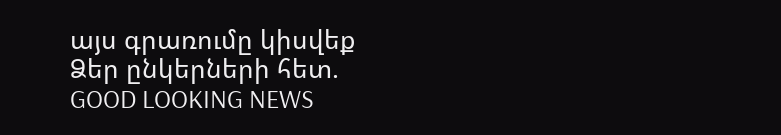այս գրառումը կիսվեք Ձեր ընկերների հետ.
GOOD LOOKING NEWS